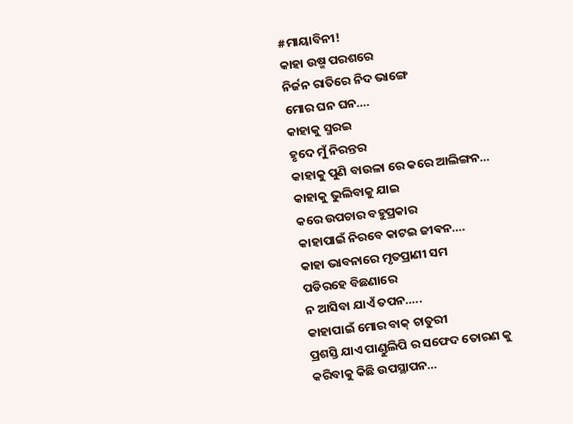#ମାୟାବିନୀ!
କାହା ଉଷ୍ମ ପରଶରେ
ନିର୍ଜନ ରାତିରେ ନିଦ ଭାଙ୍ଗେ
ମୋର ଘନ ଘନ….
କାହାକୁ ସ୍ମରଇ
ହୃଦେ ମୁଁ ନିରନ୍ତର
କାହାକୁ ପୁଣି ବାଉଳା ରେ କରେ ଆଲିଙ୍ଗନ…
କାହାକୁ ଭୁଲିବାକୁ ଯାଇ
କରେ ଉପଚାର ବହୁପ୍ରକାର
କାହାପାଇଁ ନିରବେ କାଟଇ ଜୀଵନ….
କାହା ଭାବନାରେ ମୃତପ୍ରାଣୀ ସମ
ପଡିରହେ ବିଛଣାରେ
ନ ଆସିବା ଯାଏଁ ତପନ…..
କାହାପାଇଁ ମୋର ବାକ୍ ଚାତୁରୀ
ପ୍ରଶସ୍ତି ଯାଏ ପାଣ୍ଡୁଲିପି ର ସଫେଦ ତୋରଣ କୁ
କରିବାକୁ କିଛି ଉପସ୍ଥାପନ…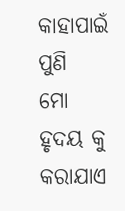କାହାପାଇଁ ପୁଣି
ମୋ ହୃଦୟ କୁ କରାଯାଏ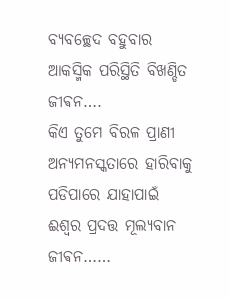ବ୍ୟବଚ୍ଛେଦ ବହୁବାର
ଆକସ୍ମିକ ପରିସ୍ଥିତି ବିଖଣ୍ଡିତ ଜୀଵନ….
କିଏ ତୁମେ ବିରଳ ପ୍ରାଣୀ
ଅନ୍ୟମନସ୍କତାରେ ହାରିବାକୁ ପଡିପାରେ ଯାହାପାଇଁ
ଈଶ୍ୱର ପ୍ରଦତ୍ତ ମୂଲ୍ୟବାନ ଜୀଵନ……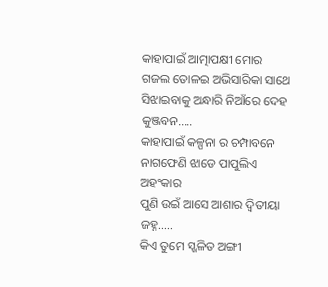କାହାପାଇଁ ଆତ୍ମାପକ୍ଷୀ ମୋର
ଗଜଲ ତୋଳଇ ଅଭିସାରିକା ସାଥେ
ସିଝାଇବାକୁ ଅନ୍ଧାରି ନିଆଁରେ ଦେହ କୁଞ୍ଜବନ…..
କାହାପାଇଁ କଳ୍ପନା ର ଚମ୍ପାବନେ
ନାଗଫେଣି ଝାଡେ ପାପୁଲିଏ ଅହଂକାର
ପୁଣି ଉଇଁ ଆସେ ଆଶାର ଦ୍ଵିତୀୟା ଜହ୍ନ…..
କିଏ ତୁମେ ସ୍ଖଳିତ ଅଙ୍ଗୀ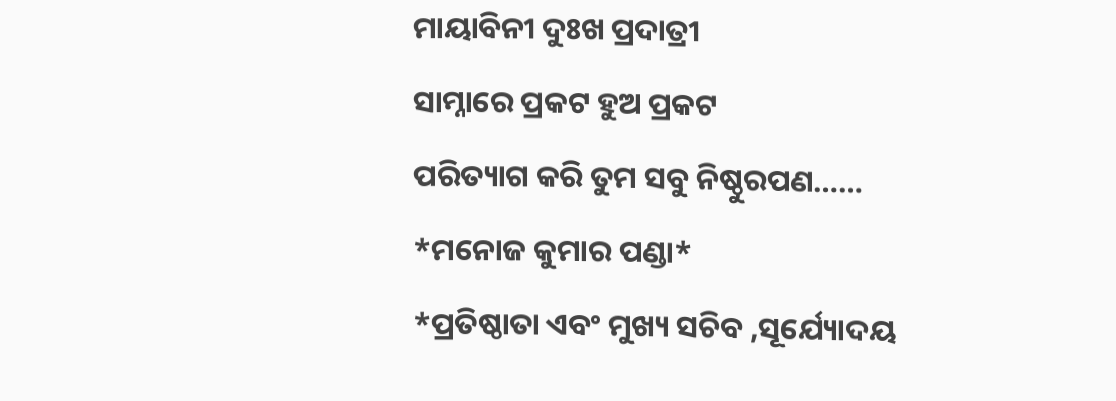ମାୟାବିନୀ ଦୁଃଖ ପ୍ରଦାତ୍ରୀ
ସାମ୍ନାରେ ପ୍ରକଟ ହୁଅ ପ୍ରକଟ
ପରିତ୍ୟାଗ କରି ତୁମ ସବୁ ନିଷ୍ଠୁରପଣ……
*ମନୋଜ କୁମାର ପଣ୍ଡା*
*ପ୍ରତିଷ୍ଠାତା ଏବଂ ମୁଖ୍ୟ ସଚିବ ,ସୂର୍ଯ୍ୟୋଦୟ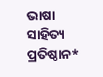ଭାଷା ସାହିତ୍ୟ ପ୍ରତିଷ୍ଠାନ*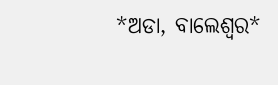*ଅଡା, ବାଲେଶ୍ଵର*